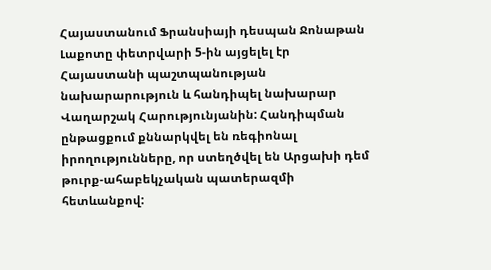Հայաստանում Ֆրանսիայի դեսպան Ջոնաթան Լաքոտը փետրվարի 5-ին այցելել էր Հայաստանի պաշտպանության նախարարություն և հանդիպել նախարար Վաղարշակ Հարությունյանին: Հանդիպման ընթացքում քննարկվել են ռեգիոնալ իրողությունները, որ ստեղծվել են Արցախի դեմ թուրք-ահաբեկչական պատերազմի հետևանքով: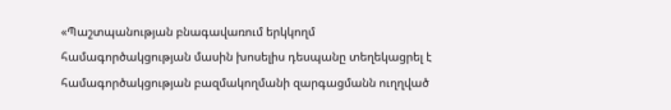«Պաշտպանության բնագավառում երկկողմ համագործակցության մասին խոսելիս դեսպանը տեղեկացրել է համագործակցության բազմակողմանի զարգացմանն ուղղված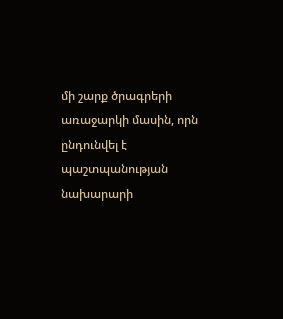մի շարք ծրագրերի առաջարկի մասին, որն ընդունվել է պաշտպանության նախարարի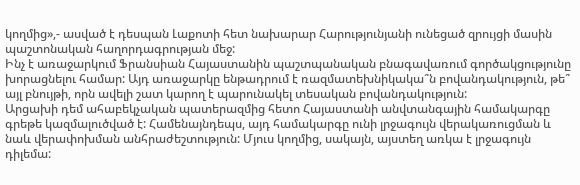կողմից»,- ասված է դեսպան Լաքոտի հետ նախարար Հարությունյանի ունեցած զրույցի մասին պաշտոնական հաղորդագրության մեջ:
Ինչ է առաջարկում Ֆրանսիան Հայաստանին պաշտպանական բնագավառում գործակցությունը խորացնելու համար: Այդ առաջարկը ենթադրում է ռազմատեխնիկակա՞ն բովանդակություն, թե՞ այլ բնույթի, որն ավելի շատ կարող է պարունակել տեսական բովանդակություն:
Արցախի դեմ ահաբեկչական պատերազմից հետո Հայաստանի անվտանգային համակարգը գրեթե կազմալուծված է: Համենայնդեպս, այդ համակարգը ունի լրջագույն վերակառուցման և նաև վերափոխման անհրաժեշտություն: Մյուս կողմից, սակայն, այստեղ առկա է լրջագույն դիլեմա: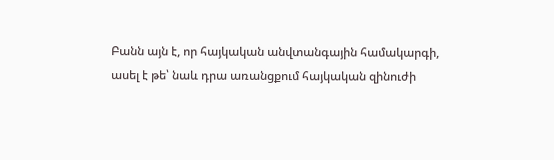Բանն այն է, որ հայկական անվտանգային համակարգի, ասել է թե՝ նաև դրա առանցքում հայկական զինուժի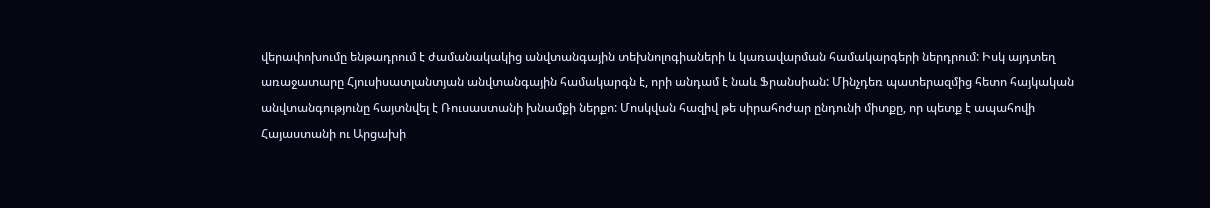վերափոխումը ենթադրում է ժամանակակից անվտանգային տեխնոլոգիաների և կառավարման համակարգերի ներդրում: Իսկ այդտեղ առաջատարը Հյուսիսատլանտյան անվտանգային համակարգն է, որի անդամ է նաև Ֆրանսիան: Մինչդեռ պատերազմից հետո հայկական անվտանգությունը հայտնվել է Ռուսաստանի խնամքի ներքո: Մոսկվան հազիվ թե սիրահոժար ընդունի միտքը, որ պետք է ապահովի Հայաստանի ու Արցախի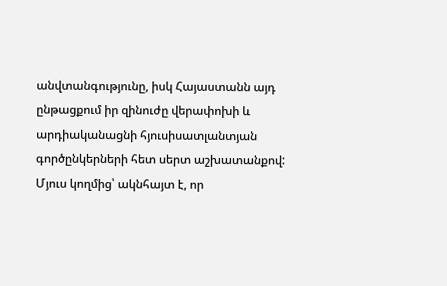անվտանգությունը, իսկ Հայաստանն այդ ընթացքում իր զինուժը վերափոխի և արդիականացնի հյուսիսատլանտյան գործընկերների հետ սերտ աշխատանքով:
Մյուս կողմից՝ ակնհայտ է, որ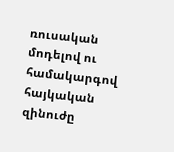ռուսական մոդելով ու համակարգով հայկական զինուժը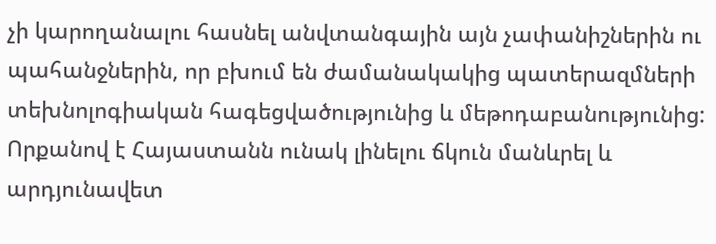չի կարողանալու հասնել անվտանգային այն չափանիշներին ու պահանջներին, որ բխում են ժամանակակից պատերազմների տեխնոլոգիական հագեցվածությունից և մեթոդաբանությունից:
Որքանով է Հայաստանն ունակ լինելու ճկուն մանևրել և արդյունավետ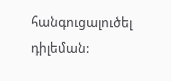հանգուցալուծել դիլեման: